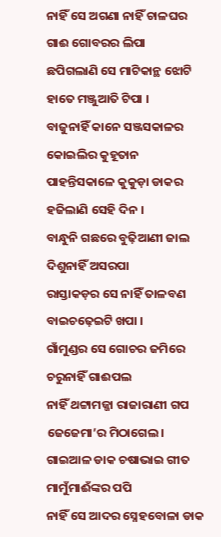ନାହିଁ ସେ ଅଗଣା ନାହିଁ ଚାଳଘର
ଗାଈ ଗୋବରର ଲିପା
ଛପିଗଲାଣି ସେ ମାଟିକାନ୍ଥ ଝୋଟି
ହାତେ ମଞ୍ଜୁଆତି ଟିପା ।
ବାଜୁନାହିଁ କାନେ ସଞ୍ଜସକାଳର
କୋଇଲିର କୁହୂତାନ
ପାହନ୍ତିସକାଳେ କୁକୁଡ଼ା ଡାକର
ହଜିଲାଣି ସେହି ଦିନ ।
ବାନ୍ଧୁନି ଗଛରେ ବୁଢ଼ିଆଣୀ ଜାଲ
ଦିଶୁନାହିଁ ଅସରପା
ରାସ୍ତାକଡ଼ର ସେ ନାହିଁ ତାଳବଣ
ବାଇଚଢ଼େଇଟି ଖପା ।
ଗାଁମୁଣ୍ଡର ସେ ଗୋଚର ଜମିରେ
ଚରୁନାହିଁ ଗାଈପଲ
ନାହିଁ ଥଟ୍ଟାମଜ୍ଜା ରାଜାରାଣୀ ଗପ
ଜେଜେମା’ର ମିଠାଗେଲ ।
ଗାଇଆଳ ଡାକ ଚଷାଭାଇ ଗୀତ
ମାମୁଁମାଈଁଙ୍କର ପପି
ନାହିଁ ସେ ଆଦର ସ୍ନେହବୋଳା ଡାକ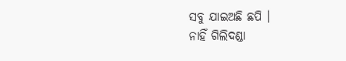ସବୁ ଯାଇଅଛି ଛପି ।
ନାହିଁ ଗିଲିଦଣ୍ଡା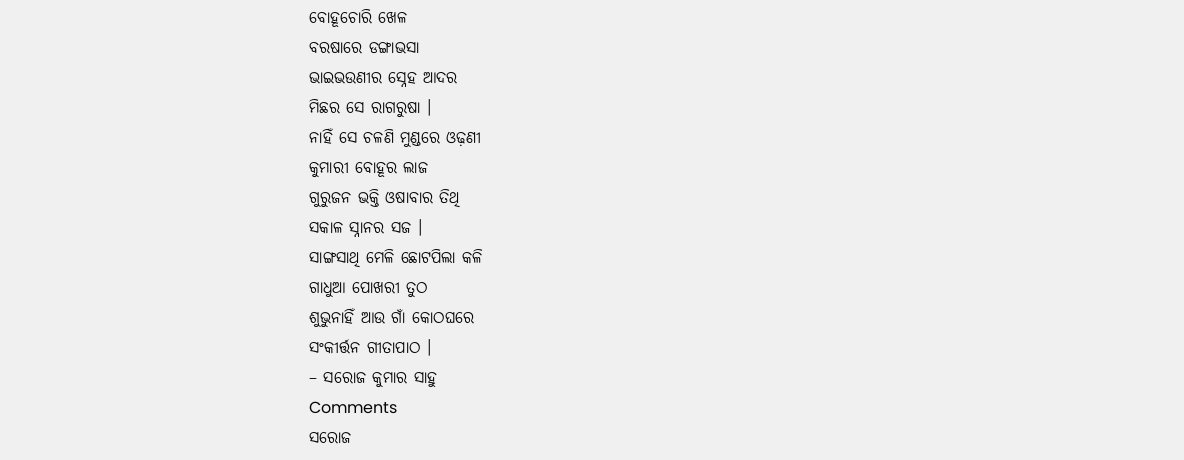ବୋହୂଚୋରି ଖେଳ
ବରଷାରେ ଡଙ୍ଗାଭସା
ଭାଇଭଉଣୀର ସ୍ନେହ ଆଦର
ମିଛର ସେ ରାଗରୁଷା ।
ନାହିଁ ସେ ଚଳଣି ମୁଣ୍ଡରେ ଓଢ଼ଣୀ
କୁମାରୀ ବୋହୂର ଲାଜ
ଗୁରୁଜନ ଭକ୍ତି ଓଷାବାର ତିଥି
ସକାଳ ସ୍ନାନର ସଜ ।
ସାଙ୍ଗସାଥି ମେଳି ଛୋଟପିଲା କଳି
ଗାଧୁଆ ପୋଖରୀ ତୁଠ
ଶୁଭୁନାହିଁ ଆଉ ଗାଁ କୋଠଘରେ
ସଂକୀର୍ତ୍ତନ ଗୀତାପାଠ ।
– ସରୋଜ କୁମାର ସାହୁ
Comments
ସରୋଜ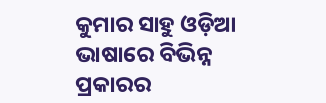କୁମାର ସାହୁ ଓଡ଼ିଆ ଭାଷାରେ ବିଭିନ୍ନ ପ୍ରକାରର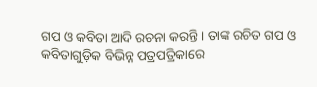ଗପ ଓ କବିତା ଆଦି ରଚନା କରନ୍ତି । ତାଙ୍କ ରଚିତ ଗପ ଓ କବିତାଗୁଡ଼ିକ ବିଭିନ୍ନ ପତ୍ରପତ୍ରିକାରେ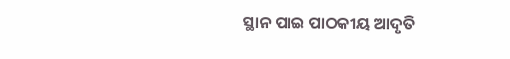ସ୍ଥାନ ପାଇ ପାଠକୀୟ ଆଦୃତି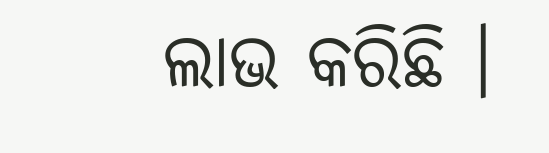ଲାଭ କରିଛି ।